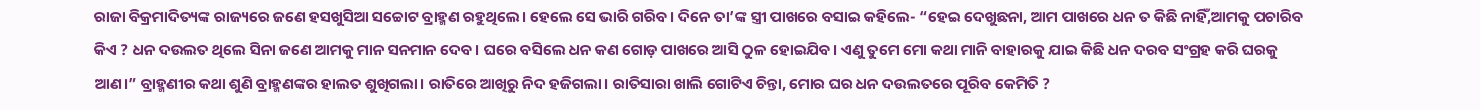ରାଜା ବିକ୍ରମାଦିତ୍ୟଙ୍କ ରାଜ୍ୟରେ ଜଣେ ହସଖୁସିଆ ସଚ୍ଚୋଟ ବ୍ରାହ୍ମଣ ରହୁଥିଲେ। ହେଲେ ସେ ଭାରି ଗରିବ। ଦିନେ ତା’ଙ୍କ ସ୍ତ୍ରୀ ପାଖରେ ବସାଇ କହିଲେ- “ହେଇ ଦେଖୁଛନା, ଆମ ପାଖରେ ଧନ ତ କିଛି ନାହିଁ,ଆମକୁ ପଚାରିବ କିଏ ? ଧନ ଦଉଲତ ଥିଲେ ସିନା ଜଣେ ଆମକୁ ମାନ ସନମାନ ଦେବ। ଘରେ ବସିଲେ ଧନ କଣ ଗୋଡ଼ ପାଖରେ ଆସି ଠୁଳ ହୋଇଯିବ। ଏଣୁ ତୁମେ ମୋ କଥା ମାନି ବାହାରକୁ ଯାଇ କିଛି ଧନ ଦରବ ସଂଗ୍ରହ କରି ଘରକୁ ଆଣ।” ବ୍ରାହ୍ମଣୀର କଥା ଶୁଣି ବ୍ରାହ୍ମଣଙ୍କର ହାଲତ ଶୁଖିଗଲା। ରାତିରେ ଆଖିରୁ ନିଦ ହଜିଗଲା। ରାତିସାରା ଖାଲି ଗୋଟିଏ ଚିନ୍ତା, ମୋର ଘର ଧନ ଦଉଲତରେ ପୂରିବ କେମିତି ?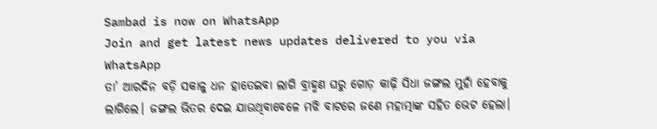Sambad is now on WhatsApp
Join and get latest news updates delivered to you via WhatsApp
ତା’ ଆରଦିନ ବଡ଼ି ସକାଳୁ ଧନ ହାତେଇବା ଲାଗି ବ୍ରାହ୍ମଣ ଘରୁ ଗୋଡ଼ କାଢ଼ି ସିଧା ଜଙ୍ଗଲ ମୁହାଁ ହେବାକୁ ଲାଗିଲେ। ଜଙ୍ଗଲ ଭିତର ଦେଇ ଯାଉଥିବାବେଳେ ମଝି ବାଟରେ ଜଣେ ମହାତ୍ମାଙ୍କ ସହିତ ଭେଟ ହେଲା।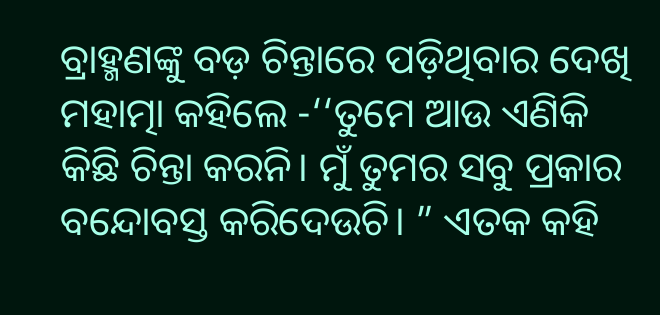ବ୍ରାହ୍ମଣଙ୍କୁ ବଡ଼ ଚିନ୍ତାରେ ପଡ଼ିଥିବାର ଦେଖି ମହାତ୍ମା କହିଲେ -‘‘ତୁମେ ଆଉ ଏଣିକି କିଛି ଚିନ୍ତା କରନି। ମୁଁ ତୁମର ସବୁ ପ୍ରକାର ବନ୍ଦୋବସ୍ତ କରିଦେଉଚି। ” ଏତକ କହି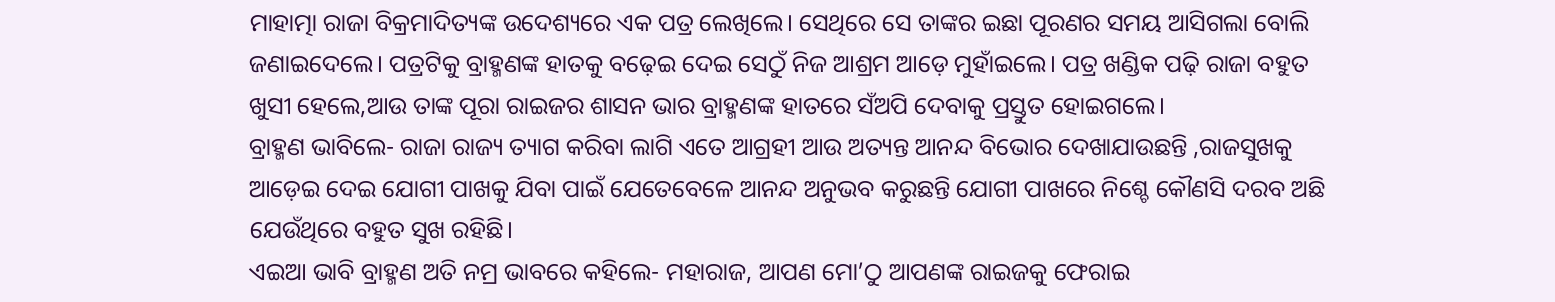ମାହାତ୍ମା ରାଜା ବିକ୍ରମାଦିତ୍ୟଙ୍କ ଉଦେଶ୍ୟରେ ଏକ ପତ୍ର ଲେଖିଲେ। ସେଥିରେ ସେ ତାଙ୍କର ଇଛା ପୂରଣର ସମୟ ଆସିଗଲା ବୋଲି ଜଣାଇଦେଲେ। ପତ୍ରଟିକୁ ବ୍ରାହ୍ମଣଙ୍କ ହାତକୁ ବଢ଼େଇ ଦେଇ ସେଠୁଁ ନିଜ ଆଶ୍ରମ ଆଡ଼େ ମୁହାଁଇଲେ। ପତ୍ର ଖଣ୍ଡିକ ପଢ଼ି ରାଜା ବହୁତ ଖୁସୀ ହେଲେ,ଆଉ ତାଙ୍କ ପୂରା ରାଇଜର ଶାସନ ଭାର ବ୍ରାହ୍ମଣଙ୍କ ହାତରେ ସଁଅପି ଦେବାକୁ ପ୍ରସ୍ତୁତ ହୋଇଗଲେ।
ବ୍ରାହ୍ମଣ ଭାବିଲେ- ରାଜା ରାଜ୍ୟ ତ୍ୟାଗ କରିବା ଲାଗି ଏତେ ଆଗ୍ରହୀ ଆଉ ଅତ୍ୟନ୍ତ ଆନନ୍ଦ ବିଭୋର ଦେଖାଯାଉଛନ୍ତି ,ରାଜସୁଖକୁ ଆଡ଼େଇ ଦେଇ ଯୋଗୀ ପାଖକୁ ଯିବା ପାଇଁ ଯେତେବେଳେ ଆନନ୍ଦ ଅନୁଭବ କରୁଛନ୍ତି ଯୋଗୀ ପାଖରେ ନିଶ୍ଚେ କୌଣସି ଦରବ ଅଛି ଯେଉଁଥିରେ ବହୁତ ସୁଖ ରହିଛି।
ଏଇଆ ଭାବି ବ୍ରାହ୍ମଣ ଅତି ନମ୍ର ଭାବରେ କହିଲେ- ମହାରାଜ, ଆପଣ ମୋ’ଠୁ ଆପଣଙ୍କ ରାଇଜକୁ ଫେରାଇ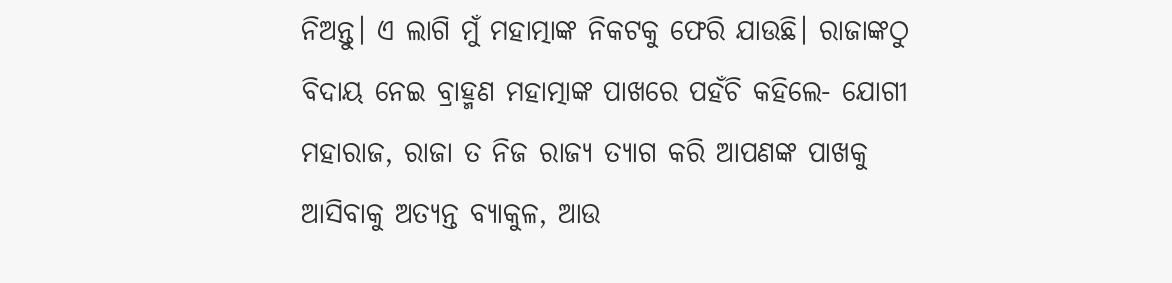ନିଅନ୍ତୁ। ଏ ଲାଗି ମୁଁ ମହାତ୍ମାଙ୍କ ନିକଟକୁ ଫେରି ଯାଉଛି। ରାଜାଙ୍କଠୁ ବିଦାୟ ନେଇ ବ୍ରାହ୍ମଣ ମହାତ୍ମାଙ୍କ ପାଖରେ ପହଁଚି କହିଲେ- ଯୋଗୀ ମହାରାଜ, ରାଜା ତ ନିଜ ରାଜ୍ୟ ତ୍ୟାଗ କରି ଆପଣଙ୍କ ପାଖକୁ ଆସିବାକୁ ଅତ୍ୟନ୍ତ ବ୍ୟାକୁଳ, ଆଉ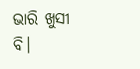ଭାରି ଖୁସୀ ବି।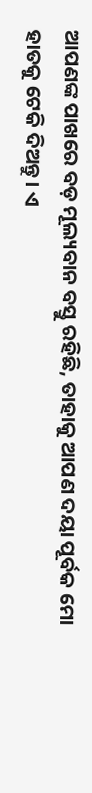ଆପଣଙ୍କ ପାଖରେ ବଡ଼ ମୂଲ୍ୟବାନ ବସ୍ତୁ ରହିଛି, ତାହାକୁ ଆପଣ ଦୟା ପୂର୍ବକ ମୋ ହାତକୁ ଟେକି ଦିଅନ୍ତୁ। ଏ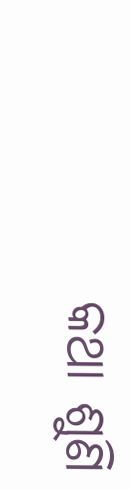କଥା ଶୁଣି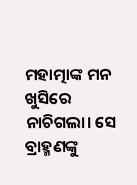ମହାତ୍ମାଙ୍କ ମନ ଖୁସିରେ ନାଚିଗଲା। ସେ ବ୍ରାହ୍ମଣଙ୍କୁ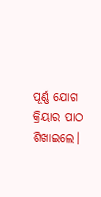ପୂର୍ଣ୍ଣ ଯୋଗ କ୍ରିୟାର ପାଠ ଶିଖାଇଲେ।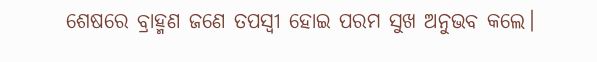ଶେଷରେ ବ୍ରାହ୍ମଣ ଜଣେ ତପସ୍ୱୀ ହୋଇ ପରମ ସୁଖ ଅନୁଭବ କଲେ।